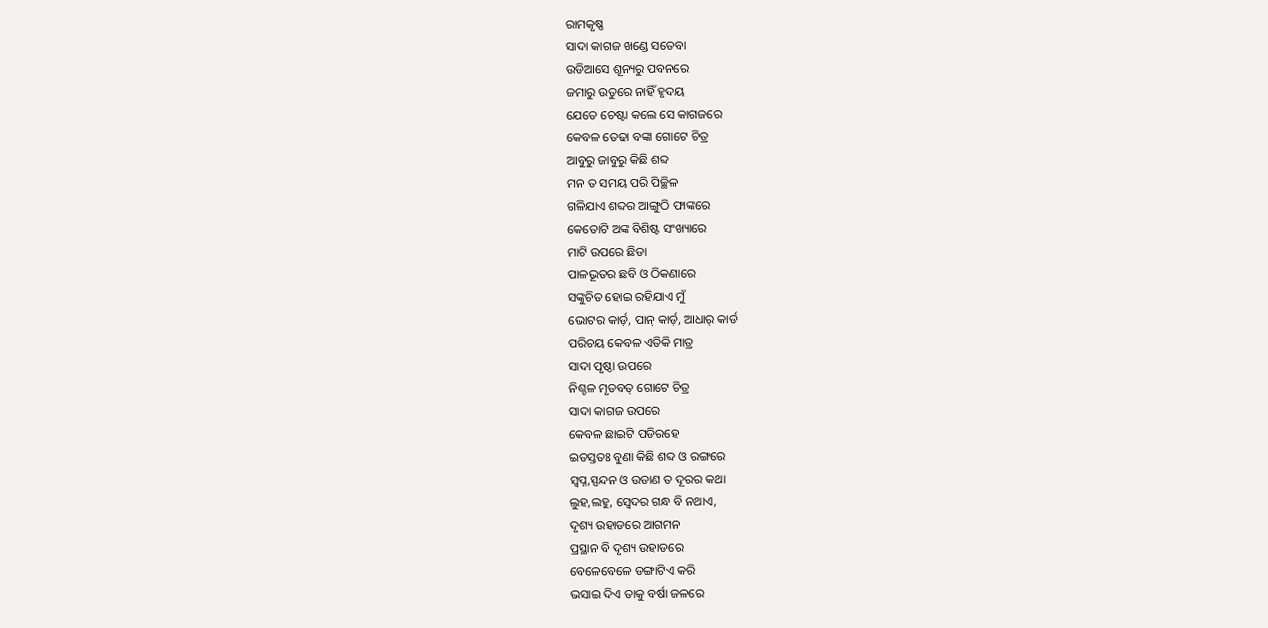ରାମକୃଷ୍ଣ
ସାଦା କାଗଜ ଖଣ୍ଡେ ସତେବା
ଉଡିଆସେ ଶୂନ୍ୟରୁ ପବନରେ
ଜମାରୁ ଉତୁରେ ନାହିଁ ହୃଦୟ
ଯେତେ ଚେଷ୍ଟା କଲେ ସେ କାଗଜରେ
କେବଳ ତେଢା ବଙ୍କା ଗୋଟେ ଚିତ୍ର
ଆବୁରୁ ଜାବୁରୁ କିଛି ଶବ୍ଦ
ମନ ତ ସମୟ ପରି ପିଚ୍ଛିଳ
ଗଳିଯାଏ ଶବ୍ଦର ଆଙ୍ଗୁଠି ଫାଙ୍କରେ
କେତୋଟି ଅଙ୍କ ବିଶିଷ୍ଟ ସଂଖ୍ୟାରେ
ମାଟି ଉପରେ ଛିଡା
ପାଳଭୂତର ଛବି ଓ ଠିକଣାରେ
ସଙ୍କୁଚିତ ହୋଇ ରହିଯାଏ ମୁଁ
ଭୋଟର କାର୍ଡ଼, ପାନ୍ କାର୍ଡ଼, ଆଧାର୍ କାର୍ଡ
ପରିଚୟ କେବଳ ଏତିକି ମାତ୍ର
ସାଦା ପୃଷ୍ଠା ଉପରେ
ନିଶ୍ଚଳ ମୃତବତ୍ ଗୋଟେ ଚିତ୍ର
ସାଦା କାଗଜ ଉପରେ
କେବଳ ଛାଇଟି ପଡିରହେ
ଇତସ୍ତତଃ ବୁଣା କିଛି ଶବ୍ଦ ଓ ରଙ୍ଗରେ
ସ୍ବପ୍ନ,ସ୍ପନ୍ଦନ ଓ ଉଡାଣ ତ ଦୂରର କଥା
ଲୁହ,ଲହୁ, ସ୍ବେଦର ଗନ୍ଧ ବି ନଥାଏ,
ଦୃଶ୍ୟ ଉହାଡରେ ଆଗମନ
ପ୍ରସ୍ଥାନ ବି ଦୃଶ୍ୟ ଉହାଡରେ
ବେଳେବେଳେ ଡଙ୍ଗାଟିଏ କରି
ଭସାଇ ଦିଏ ତାକୁ ବର୍ଷା ଜଳରେ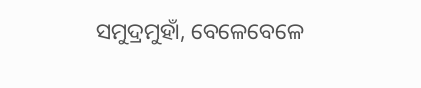ସମୁଦ୍ରମୁହାଁ, ବେଳେବେଳେ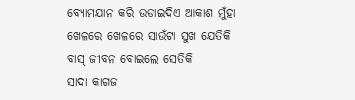ବ୍ୟୋମଯାନ କରି ଉଡାଇଦିଏ ଆକାଶ ମୁଁହା
ଖେଳରେ ଖେଳରେ ସାଉଁଟା ସୁଖ ଯେତିକି
ବାସ୍ ଜୀବନ ବୋଇଲେ ସେତିକି
ସାଦା କାଗଜ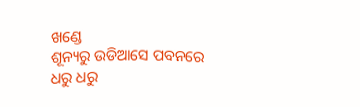ଖଣ୍ଡେ
ଶୂନ୍ୟରୁ ଉଡିଆସେ ପବନରେ
ଧରୁ ଧରୁ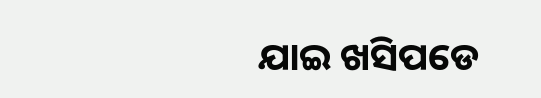ଯାଇ ଖସିପଡେ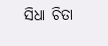ସିଧା ଚିତା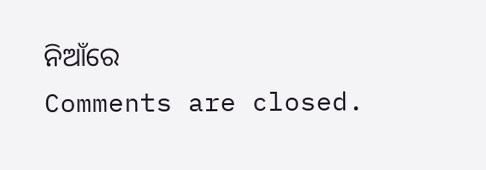ନିଆଁରେ
Comments are closed.